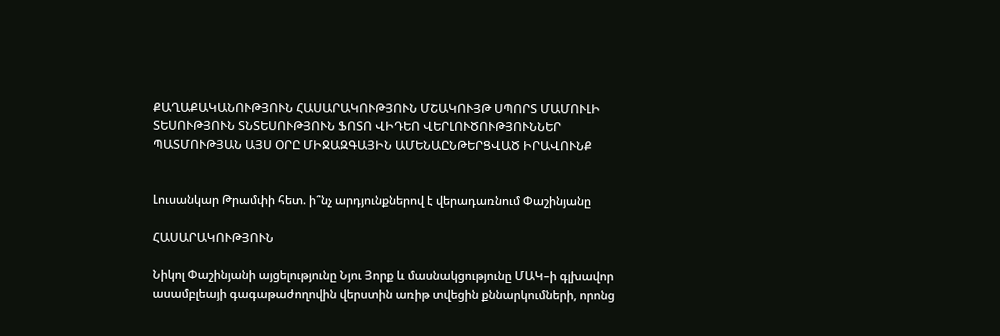ՔԱՂԱՔԱԿԱՆՈՒԹՅՈՒՆ ՀԱՍԱՐԱԿՈՒԹՅՈՒՆ ՄՇԱԿՈՒՅԹ ՍՊՈՐՏ ՄԱՄՈՒԼԻ ՏԵՍՈՒԹՅՈՒՆ ՏՆՏԵՍՈՒԹՅՈՒՆ ՖՈՏՈ ՎԻԴԵՈ ՎԵՐԼՈՒԾՈՒԹՅՈՒՆՆԵՐ ՊԱՏՄՈՒԹՅԱՆ ԱՅՍ ՕՐԸ ՄԻՋԱԶԳԱՅԻՆ ԱՄԵՆԱԸՆԹԵՐՑՎԱԾ ԻՐԱՎՈՒՆՔ


Լուսանկար Թրամփի հետ. ի՞նչ արդյունքներով է վերադառնում Փաշինյանը

ՀԱՍԱՐԱԿՈՒԹՅՈՒՆ

Նիկոլ Փաշինյանի այցելությունը Նյու Յորք և մասնակցությունը ՄԱԿ–ի գլխավոր ասամբլեայի գագաթաժողովին վերստին առիթ տվեցին քննարկումների, որոնց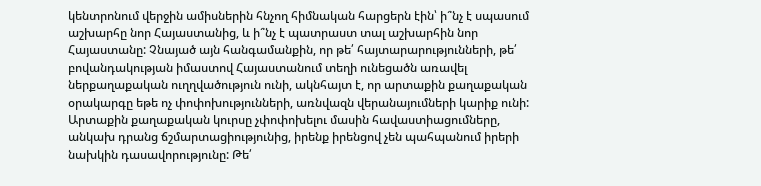կենտրոնում վերջին ամիսներին հնչող հիմնական հարցերն էին՝ ի՞նչ է սպասում աշխարհը նոր Հայաստանից, և ի՞նչ է պատրաստ տալ աշխարհին նոր Հայաստանը: Չնայած այն հանգամանքին, որ թե՛ հայտարարությունների, թե՛ բովանդակության իմաստով Հայաստանում տեղի ունեցածն առավել ներքաղաքական ուղղվածություն ունի, ակնհայտ է, որ արտաքին քաղաքական օրակարգը եթե ոչ փոփոխությունների, առնվազն վերանայումների կարիք ունի: Արտաքին քաղաքական կուրսը չփոփոխելու մասին հավաստիացումները, անկախ դրանց ճշմարտացիությունից, իրենք իրենցով չեն պահպանում իրերի նախկին դասավորությունը: Թե՛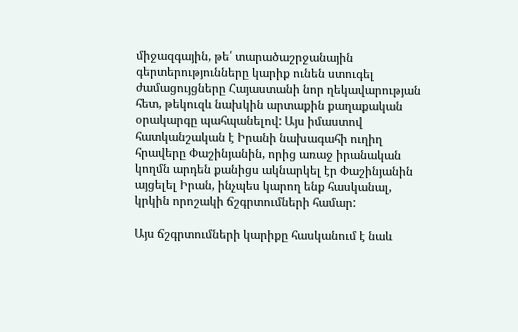միջազգային, թե՛ տարածաշրջանային գերտերությունները կարիք ունեն ստուգել ժամացույցները Հայաստանի նոր ղեկավարության հետ, թեկուզև նախկին արտաքին քաղաքական օրակարգը պահպանելով: Այս իմաստով հատկանշական է Իրանի նախագահի ուղիղ հրավերը Փաշինյանին, որից առաջ իրանական կողմն արդեն քանիցս ակնարկել էր Փաշինյանին այցելել Իրան, ինչպես կարող ենք հասկանալ, կրկին որոշակի ճշգրտումների համար:

Այս ճշգրտումների կարիքը հասկանում է նաև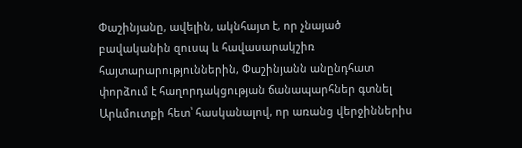Փաշինյանը, ավելին, ակնհայտ է, որ չնայած բավականին զուսպ և հավասարակշիռ հայտարարություններին, Փաշինյանն անընդհատ փորձում է հաղորդակցության ճանապարհներ գտնել Արևմուտքի հետ՝ հասկանալով, որ առանց վերջիններիս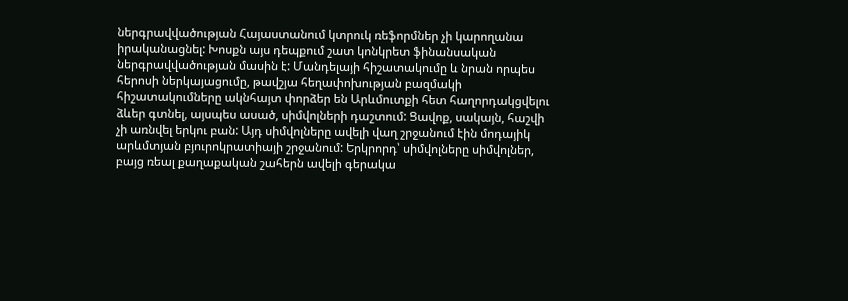ներգրավվածության Հայաստանում կտրուկ ռեֆորմներ չի կարողանա իրականացնել: Խոսքն այս դեպքում շատ կոնկրետ ֆինանսական ներգրավվածության մասին է: Մանդելայի հիշատակումը և նրան որպես հերոսի ներկայացումը, թավշյա հեղափոխության բազմակի հիշատակումները ակնհայտ փորձեր են Արևմուտքի հետ հաղորդակցվելու ձևեր գտնել, այսպես ասած, սիմվոլների դաշտում: Ցավոք, սակայն, հաշվի չի առնվել երկու բան: Այդ սիմվոլները ավելի վաղ շրջանում էին մոդայիկ արևմտյան բյուրոկրատիայի շրջանում: Երկրորդ՝ սիմվոլները սիմվոլներ, բայց ռեալ քաղաքական շահերն ավելի գերակա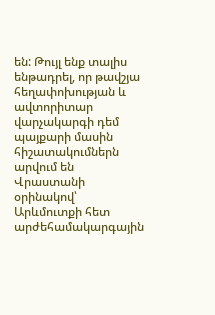են: Թույլ ենք տալիս ենթադրել, որ թավշյա հեղափոխության և ավտորիտար վարչակարգի դեմ պայքարի մասին հիշատակումներն արվում են Վրաստանի օրինակով՝ Արևմուտքի հետ արժեհամակարգային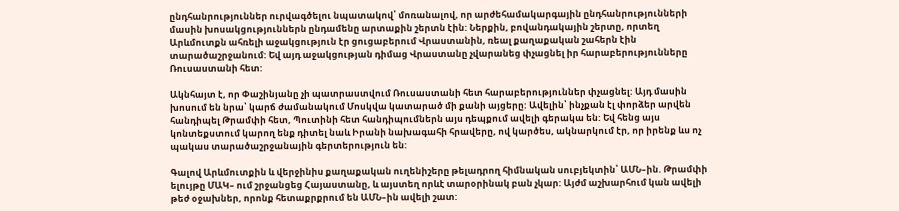ընդհանրություններ ուրվագծելու նպատակով՝ մոռանալով, որ արժեհամակարգային ընդհանրությունների մասին խոսակցություններն ընդամենը արտաքին շերտն էին: Ներքին, բովանդակային շերտը, որտեղ Արևմուտքն ահռելի աջակցություն էր ցուցաբերում Վրաստանին, ռեալ քաղաքական շահերն էին տարածաշրջանում: Եվ այդ աջակցության դիմաց Վրաստանը չվարանեց փչացնել իր հարաբերությունները Ռուսաստանի հետ:

Ակնհայտ է, որ Փաշինյանը չի պատրաստվում Ռուսաստանի հետ հարաբերություններ փչացնել: Այդ մասին խոսում են նրա՝ կարճ ժամանակում Մոսկվա կատարած մի քանի այցերը: Ավելին՝ ինչքան էլ փորձեր արվեն հանդիպել Թրամփի հետ, Պուտինի հետ հանդիպումներն այս դեպքում ավելի գերակա են: Եվ հենց այս կոնտեքստում կարող ենք դիտել նաև Իրանի նախագահի հրավերը, ով կարծես, ակնարկում էր, որ իրենք ևս ոչ պակաս տարածաշրջանային գերտերություն են:

Գալով Արևմուտքին և վերջինիս քաղաքական ուղենիշերը թելադրող հիմնական սուբյեկտին՝ ԱՄՆ–ին. Թրամփի ելույթը ՄԱԿ– ում շրջանցեց Հայաստանը, և այստեղ որևէ տարօրինակ բան չկար: Այժմ աշխարհում կան ավելի թեժ օջախներ, որոնք հետաքրքրում են ԱՄՆ–ին ավելի շատ: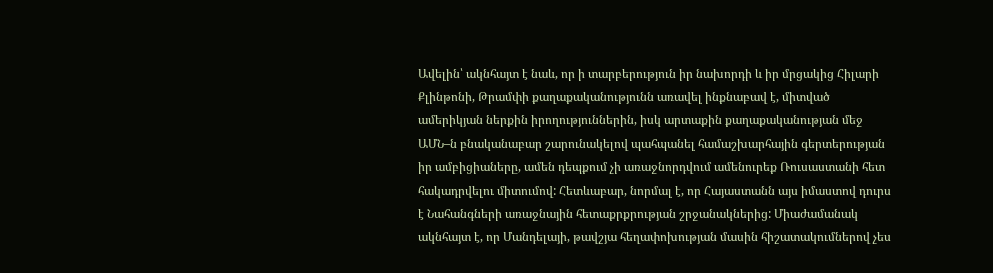Ավելին՝ ակնհայտ է նաև, որ ի տարբերություն իր նախորդի և իր մրցակից Հիլարի Քլինթոնի, Թրամփի քաղաքականությունն առավել ինքնաբավ է, միտված ամերիկյան ներքին իրողություններին, իսկ արտաքին քաղաքականության մեջ ԱՄՆ–ն բնականաբար շարունակելով պահպանել համաշխարհային գերտերության իր ամբիցիաները, ամեն դեպքում չի առաջնորդվում ամենուրեք Ռուսաստանի հետ հակադրվելու միտումով: Հետևաբար, նորմալ է, որ Հայաստանն այս իմաստով դուրս է Նահանգների առաջնային հետաքրքրության շրջանակներից: Միաժամանակ ակնհայտ է, որ Մանդելայի, թավշյա հեղափոխության մասին հիշատակումներով չես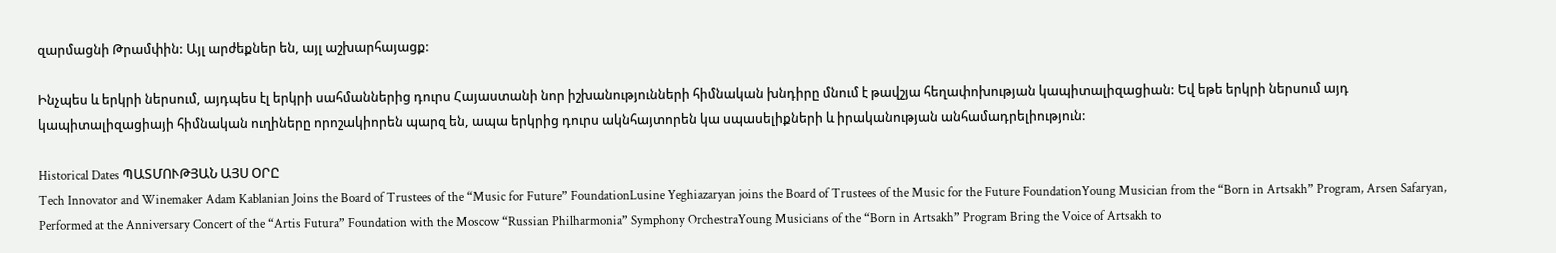զարմացնի Թրամփին: Այլ արժեքներ են, այլ աշխարհայացք:

Ինչպես և երկրի ներսում, այդպես էլ երկրի սահմաններից դուրս Հայաստանի նոր իշխանությունների հիմնական խնդիրը մնում է թավշյա հեղափոխության կապիտալիզացիան: Եվ եթե երկրի ներսում այդ կապիտալիզացիայի հիմնական ուղիները որոշակիորեն պարզ են, ապա երկրից դուրս ակնհայտորեն կա սպասելիքների և իրականության անհամադրելիություն:

Historical Dates ՊԱՏՄՈՒԹՅԱՆ ԱՅՍ ՕՐԸ
Tech Innovator and Winemaker Adam Kablanian Joins the Board of Trustees of the “Music for Future” FoundationLusine Yeghiazaryan joins the Board of Trustees of the Music for the Future FoundationYoung Musician from the “Born in Artsakh” Program, Arsen Safaryan, Performed at the Anniversary Concert of the “Artis Futura” Foundation with the Moscow “Russian Philharmonia” Symphony OrchestraYoung Musicians of the “Born in Artsakh” Program Bring the Voice of Artsakh to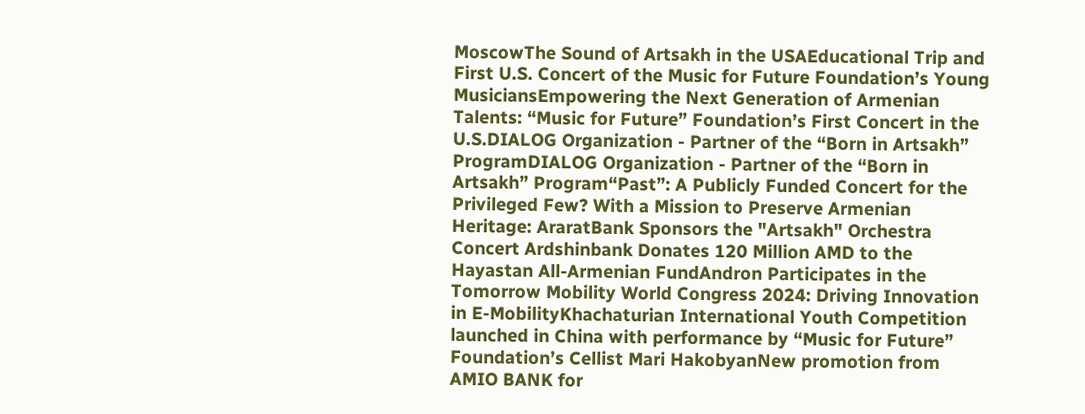MoscowThe Sound of Artsakh in the USAEducational Trip and First U.S. Concert of the Music for Future Foundation’s Young MusiciansEmpowering the Next Generation of Armenian Talents: “Music for Future” Foundation’s First Concert in the U.S.DIALOG Organization - Partner of the “Born in Artsakh” ProgramDIALOG Organization - Partner of the “Born in Artsakh” Program“Past”: A Publicly Funded Concert for the Privileged Few? With a Mission to Preserve Armenian Heritage: AraratBank Sponsors the "Artsakh" Orchestra Concert Ardshinbank Donates 120 Million AMD to the Hayastan All-Armenian FundAndron Participates in the Tomorrow Mobility World Congress 2024: Driving Innovation in E-MobilityKhachaturian International Youth Competition launched in China with performance by “Music for Future” Foundation’s Cellist Mari HakobyanNew promotion from AMIO BANK for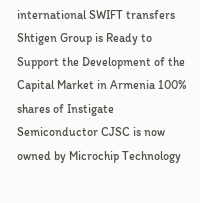international SWIFT transfers Shtigen Group is Ready to Support the Development of the Capital Market in Armenia 100% shares of Instigate Semiconductor CJSC is now owned by Microchip Technology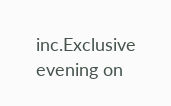inc.Exclusive evening on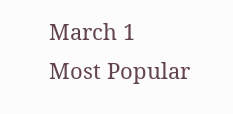March 1
Most Popular